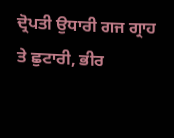ਦ੍ਰੋਪਤੀ ਉਧਾਰੀ ਗਜ ਗ੍ਰਾਹ ਤੇ ਛੁਟਾਰੀ, ਭੀਰ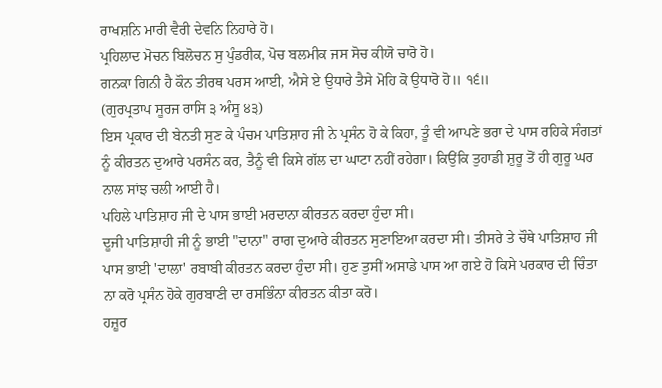ਰਾਖਸ਼ਨਿ ਮਾਰੀ ਵੈਰੀ ਦੇਵਨਿ ਨਿਹਾਰੇ ਹੋ।
ਪ੍ਰਹਿਲਾਦ ਮੋਚਨ ਬਿਲੋਚਨ ਸੁ ਪੁੰਡਰੀਕ, ਪੋਚ ਬਲਮੀਕ ਜਸ ਸੋਚ ਕੀਯੋ ਚਾਰੋ ਹੋ।
ਗਨਕਾ ਗਿਨੀ ਹੈ ਕੌਨ ਤੀਰਥ ਪਰਸ ਆਈ, ਐਸੇ ਏ ਉਧਾਰੇ ਤੈਸੇ ਮੋਹਿ ਕੋ ਉਧਾਰੋ ਹੋ॥ ੧੬॥
(ਗੁਰਪ੍ਰਤਾਪ ਸੂਰਜ ਰਾਸਿ ੩ ਅੰਸੂ ੪੩)
ਇਸ ਪ੍ਰਕਾਰ ਦੀ ਬੇਨਤੀ ਸੁਣ ਕੇ ਪੰਚਮ ਪਾਤਿਸ਼ਾਹ ਜੀ ਨੇ ਪ੍ਰਸੰਨ ਹੋ ਕੇ ਕਿਹਾ, ਤੂੰ ਵੀ ਆਪਣੇ ਭਰਾ ਦੇ ਪਾਸ ਰਹਿਕੇ ਸੰਗਤਾਂ ਨੂੰ ਕੀਰਤਨ ਦੁਆਰੇ ਪਰਸੰਨ ਕਰ, ਤੈਨੂੰ ਵੀ ਕਿਸੇ ਗੱਲ ਦਾ ਘਾਟਾ ਨਹੀਂ ਰਹੇਗਾ। ਕਿਉਂਕਿ ਤੁਹਾਡੀ ਸ਼ੁਰੂ ਤੋਂ ਹੀ ਗੁਰੂ ਘਰ ਨਾਲ ਸਾਂਝ ਚਲੀ ਆਈ ਹੈ।
ਪਹਿਲੇ ਪਾਤਿਸ਼ਾਹ ਜੀ ਦੇ ਪਾਸ ਭਾਈ ਮਰਦਾਨਾ ਕੀਰਤਨ ਕਰਦਾ ਹੁੰਦਾ ਸੀ।
ਦੂਜੀ ਪਾਤਿਸ਼ਾਹੀ ਜੀ ਨੂੰ ਭਾਈ "ਦਾਨਾ" ਰਾਗ ਦੁਆਰੇ ਕੀਰਤਨ ਸੁਣਾਇਆ ਕਰਦਾ ਸੀ। ਤੀਸਰੇ ਤੇ ਚੌਥੇ ਪਾਤਿਸ਼ਾਹ ਜੀ ਪਾਸ ਭਾਈ 'ਦਾਲਾ' ਰਬਾਬੀ ਕੀਰਤਨ ਕਰਦਾ ਹੁੰਦਾ ਸੀ। ਹੁਣ ਤੁਸੀਂ ਅਸਾਡੇ ਪਾਸ ਆ ਗਏ ਹੋ ਕਿਸੇ ਪਰਕਾਰ ਦੀ ਚਿੰਤਾ ਨਾ ਕਰੋ ਪ੍ਰਸੰਨ ਹੋਕੇ ਗੁਰਬਾਣੀ ਦਾ ਰਸਭਿੰਨਾ ਕੀਰਤਨ ਕੀਤਾ ਕਰੋ।
ਹਜ਼ੂਰ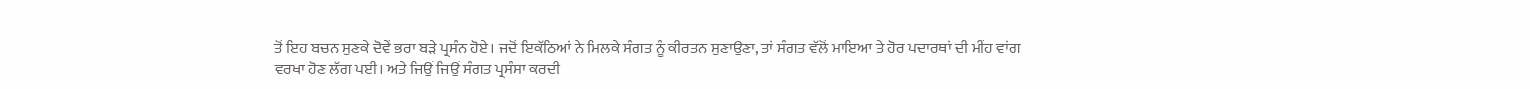ਤੋਂ ਇਹ ਬਚਨ ਸੁਣਕੇ ਦੋਵੇਂ ਭਰਾ ਬੜੇ ਪ੍ਰਸੰਨ ਹੋਏ। ਜਦੋਂ ਇਕੱਠਿਆਂ ਨੇ ਮਿਲਕੇ ਸੰਗਤ ਨੂੰ ਕੀਰਤਨ ਸੁਣਾਉਣਾ, ਤਾਂ ਸੰਗਤ ਵੱਲੋਂ ਮਾਇਆ ਤੇ ਹੋਰ ਪਦਾਰਥਾਂ ਦੀ ਮੀਂਹ ਵਾਂਗ ਵਰਖਾ ਹੋਣ ਲੱਗ ਪਈ। ਅਤੇ ਜਿਉਂ ਜਿਉਂ ਸੰਗਤ ਪ੍ਰਸੰਸਾ ਕਰਦੀ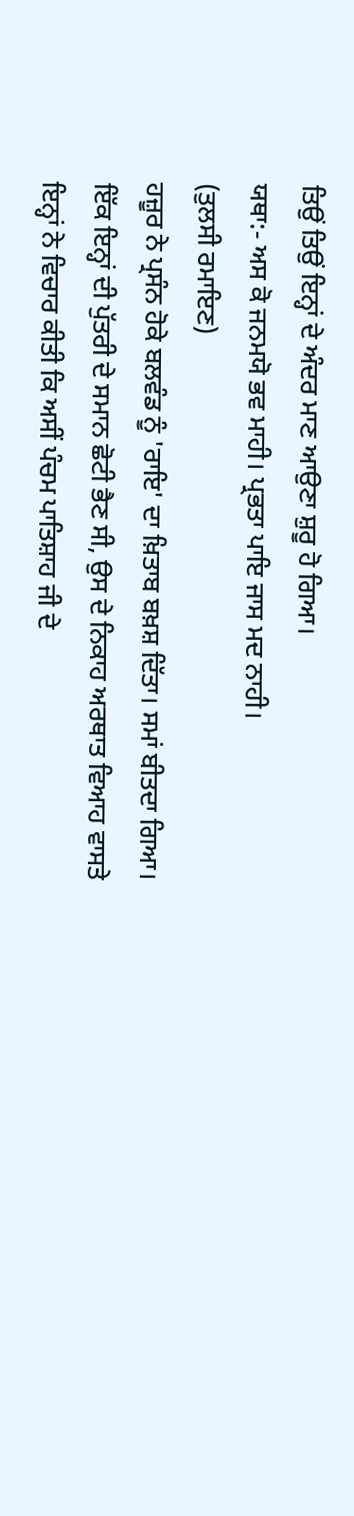ਤਿਉਂ ਤਿਉਂ ਇਨ੍ਹਾਂ ਦੇ ਅੰਦਰ ਮਾਣ ਆਉਣਾ ਸ਼ੁਰੂ ਹੋ ਗਿਆ।
ਯਥਾ:- ਅਸ ਕੋ ਜਨਮਯੋ ਭਵ ਮਾਹੀ। ਪ੍ਰਭਤਾ ਪਾਇ ਜਾਸ ਮਦ ਨਾਹੀ।
(ਤੁਲਸੀ ਰਮਾਇਣ)
ਹਜ਼ੂਰ ਨੇ ਪ੍ਰਸੰਨ ਹੋਕੇ ਬਲਵੰਡ ਨੂੰ 'ਰਾਇ' ਦਾ ਖ਼ਿਤਾਬ ਬਖ਼ਸ਼ ਦਿੱਤਾ। ਸਮਾਂ ਬੀਤਦਾ ਗਿਆ। ਇੱਕ ਇਨ੍ਹਾਂ ਦੀ ਪੁੱਤਰੀ ਦੇ ਸਮਾਨ ਛੋਟੀ ਭੈਣ ਸੀ, ਉਸ ਦੇ ਨਿਕਾਹ ਅਰਥਾਤ ਵਿਆਹ ਵਾਸਤੇ ਇਨ੍ਹਾਂ ਨੇ ਵਿਚਾਰ ਕੀਤੀ ਕਿ ਅਸੀਂ ਪੰਚਮ ਪਾਤਿਸ਼ਾਹ ਜੀ ਦੇ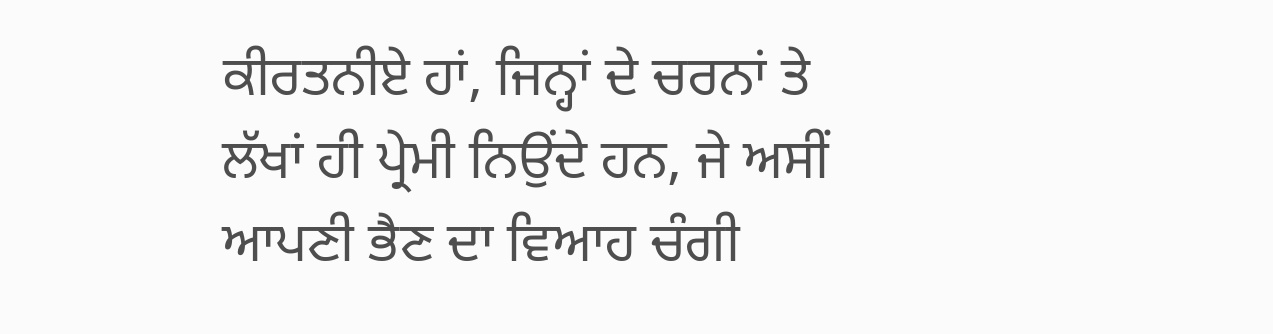ਕੀਰਤਨੀਏ ਹਾਂ, ਜਿਨ੍ਹਾਂ ਦੇ ਚਰਨਾਂ ਤੇ ਲੱਖਾਂ ਹੀ ਪ੍ਰੇਮੀ ਨਿਉਂਦੇ ਹਨ, ਜੇ ਅਸੀਂ ਆਪਣੀ ਭੈਣ ਦਾ ਵਿਆਹ ਚੰਗੀ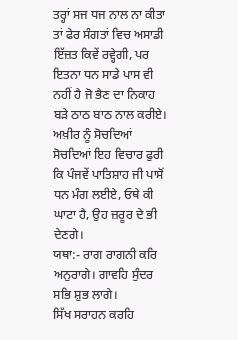ਤਰ੍ਹਾਂ ਸਜ ਧਜ ਨਾਲ ਨਾ ਕੀਤਾ ਤਾਂ ਫੇਰ ਸੰਗਤਾਂ ਵਿਚ ਅਸਾਡੀ ਇੱਜ਼ਤ ਕਿਵੇਂ ਰਵ੍ਹੇਗੀ, ਪਰ ਇਤਨਾ ਧਨ ਸਾਡੇ ਪਾਸ ਵੀ ਨਹੀਂ ਹੈ ਜੋ ਭੈਣ ਦਾ ਨਿਕਾਹ ਬੜੇ ਠਾਠ ਬਾਠ ਨਾਲ ਕਰੀਏ। ਅਖ਼ੀਰ ਨੂੰ ਸੋਚਦਿਆਂ ਸੋਚਦਿਆਂ ਇਹ ਵਿਚਾਰ ਫੁਰੀ ਕਿ ਪੰਜਵੇਂ ਪਾਤਿਸ਼ਾਹ ਜੀ ਪਾਸੋਂ ਧਨ ਮੰਗ ਲਈਏ, ਓਥੇ ਕੀ ਘਾਟਾ ਹੈ, ਉਹ ਜ਼ਰੂਰ ਦੇ ਭੀ ਦੇਣਗੇ।
ਯਥਾ:- ਰਾਗ ਰਾਗਨੀ ਕਰਿ ਅਨੁਰਾਗੇ। ਗਾਵਹਿ ਸੁੰਦਰ ਸਭਿ ਸ਼ੁਭ ਲਾਗੇ।
ਸਿੱਖ ਸਰਾਹਨ ਕਰਹਿ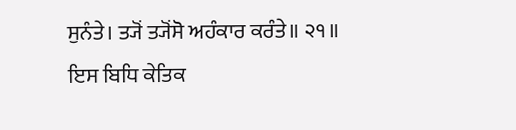ਸੁਨੰਤੇ। ਤ੍ਯੋਂ ਤ੍ਯੋਂਸੋ ਅਹੰਕਾਰ ਕਰੰਤੇ॥ ੨੧॥
ਇਸ ਬਿਧਿ ਕੇਤਿਕ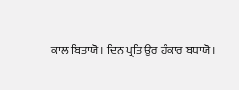ਕਾਲ ਬਿਤਾਯੋ। ਦਿਨ ਪ੍ਰਤਿ ਉਰ ਹੰਕਾਰ ਬਧਾਯੋ।